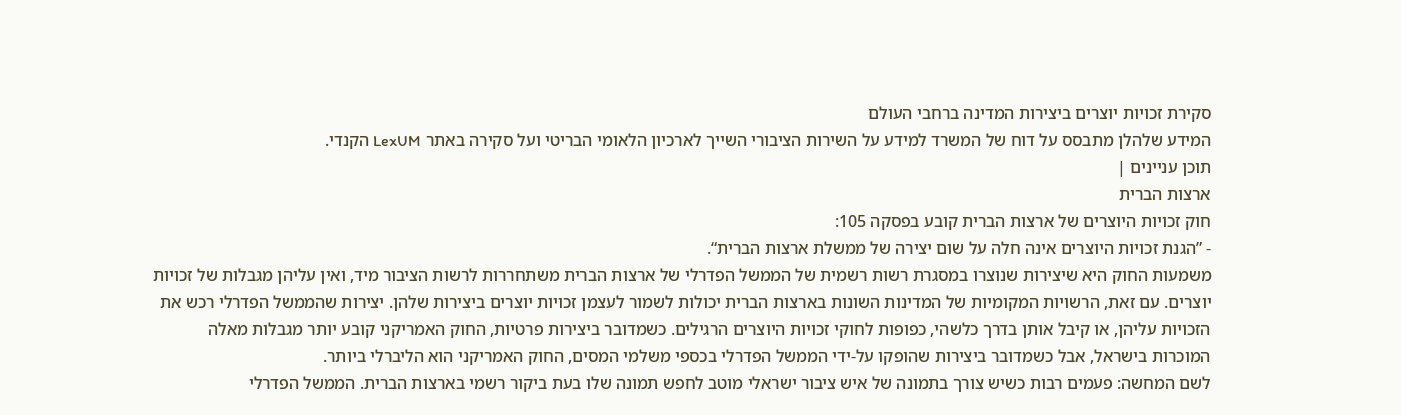סקירת זכויות יוצרים ביצירות המדינה ברחבי העולם
המידע שלהלן מתבסס על דוח של המשרד למידע על השירות הציבורי השייך לארכיון הלאומי הבריטי ועל סקירה באתר LexUM הקנדי.
תוכן עניינים |
ארצות הברית
חוק זכויות היוצרים של ארצות הברית קובע בפסקה 105:
- ”הגנת זכויות היוצרים אינה חלה על שום יצירה של ממשלת ארצות הברית“.
משמעות החוק היא שיצירות שנוצרו במסגרת רשות רשמית של הממשל הפדרלי של ארצות הברית משתחררות לרשות הציבור מיד, ואין עליהן מגבלות של זכויות יוצרים. עם זאת, הרשויות המקומיות של המדינות השונות בארצות הברית יכולות לשמור לעצמן זכויות יוצרים ביצירות שלהן. יצירות שהממשל הפדרלי רכש את הזכויות עליהן, או קיבל אותן בדרך כלשהי, כפופות לחוקי זכויות היוצרים הרגילים. כשמדובר ביצירות פרטיות, החוק האמריקני קובע יותר מגבלות מאלה המוכרות בישראל, אבל כשמדובר ביצירות שהופקו על-ידי הממשל הפדרלי בכספי משלמי המסים, החוק האמריקני הוא הליברלי ביותר.
לשם המחשה: פעמים רבות כשיש צורך בתמונה של איש ציבור ישראלי מוטב לחפש תמונה שלו בעת ביקור רשמי בארצות הברית. הממשל הפדרלי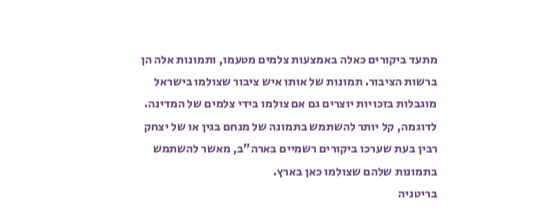מתעד ביקורים כאלה באמצעות צלמים מטעמו, ותמונות אלה הן ברשות הציבור. תמונות של אותו איש ציבור שצולמו בישראל מוגבלות בזכויות יוצרים גם אם צולמו בידי צלמים של המדינה. לדוגמה, קל יותר להשתמש בתמונה של מנחם בגין או של יצחק רבין בעת שערכו ביקורים רשמיים בארה"ב, מאשר להשתמש בתמונות שלהם שצולמו כאן בארץ.
בריטניה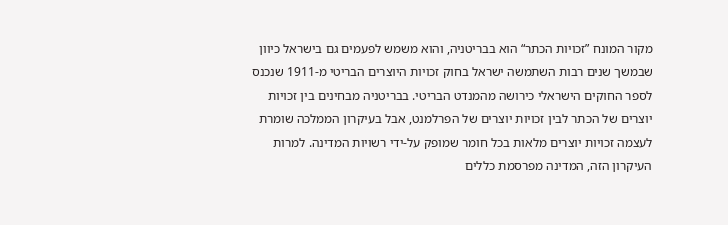מקור המונח ”זכויות הכתר“ הוא בבריטניה, והוא משמש לפעמים גם בישראל כיוון שבמשך שנים רבות השתמשה ישראל בחוק זכויות היוצרים הבריטי מ-1911 שנכנס לספר החוקים הישראלי כירושה מהמנדט הבריטי. בבריטניה מבחינים בין זכויות יוצרים של הכתר לבין זכויות יוצרים של הפרלמנט, אבל בעיקרון הממלכה שומרת לעצמה זכויות יוצרים מלאות בכל חומר שמופק על-ידי רשויות המדינה. למרות העיקרון הזה, המדינה מפרסמת כללים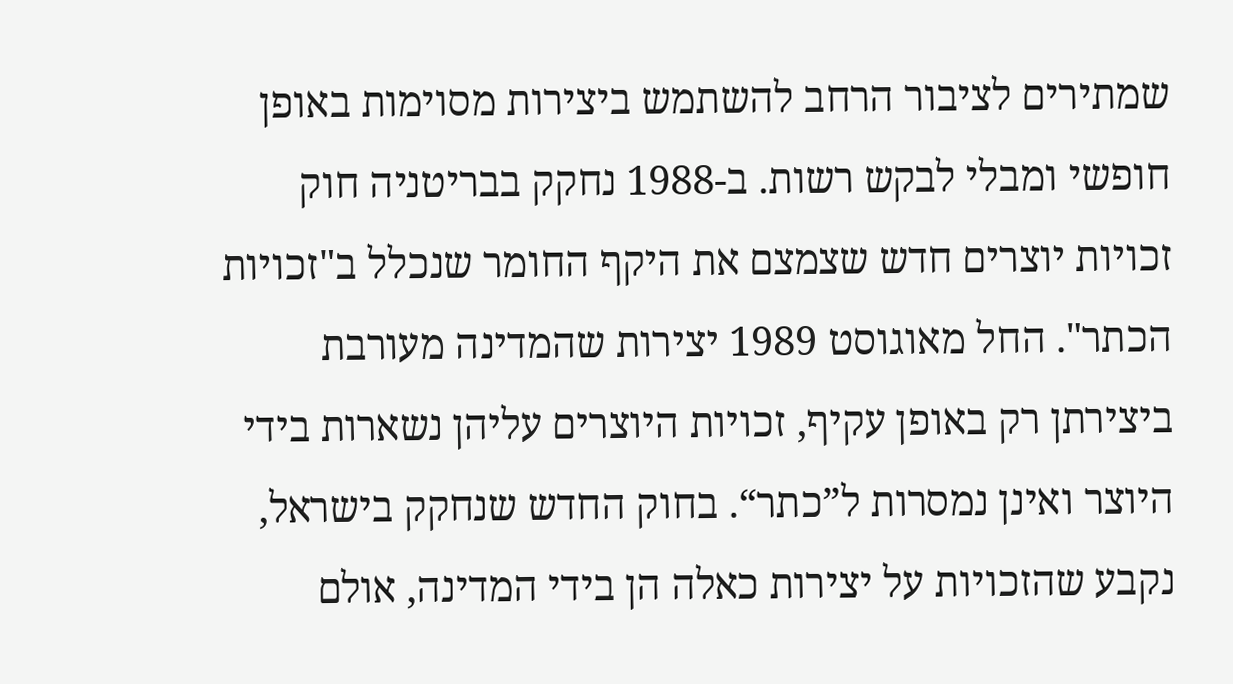שמתירים לציבור הרחב להשתמש ביצירות מסוימות באופן חופשי ומבלי לבקש רשות. ב-1988 נחקק בבריטניה חוק זכויות יוצרים חדש שצמצם את היקף החומר שנכלל ב"זכויות הכתר". החל מאוגוסט 1989 יצירות שהמדינה מעורבת ביצירתן רק באופן עקיף, זכויות היוצרים עליהן נשארות בידי היוצר ואינן נמסרות ל”כתר“. בחוק החדש שנחקק בישראל, נקבע שהזכויות על יצירות כאלה הן בידי המדינה, אולם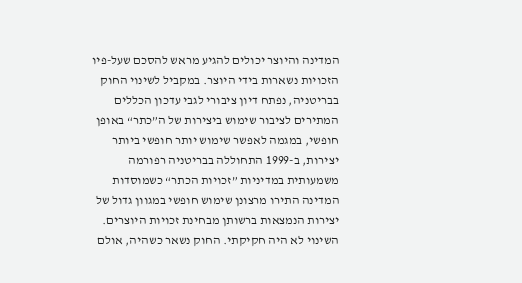המדינה והיוצר יכולים להגיע מראש להסכם שעל-פיו הזכויות נשארות בידי היוצר. במקביל לשינוי החוק בבריטניה, נפתח דיון ציבורי לגבי עדכון הכללים המתירים לציבור שימוש ביצירות של ה”כתר“ באופן חופשי, במגמה לאפשר שימוש יותר חופשי ביותר יצירות, ב-1999 התחוללה בבריטניה רפורמה משמעותית במדיניות ”זכויות הכתר“ כשמוסדות המדינה התירו מרצונן שימוש חופשי במגוון גדול של יצירות הנמצאות ברשותן מבחינת זכויות היוצרים. השינוי לא היה חקיקתי. החוק נשאר כשהיה, אולם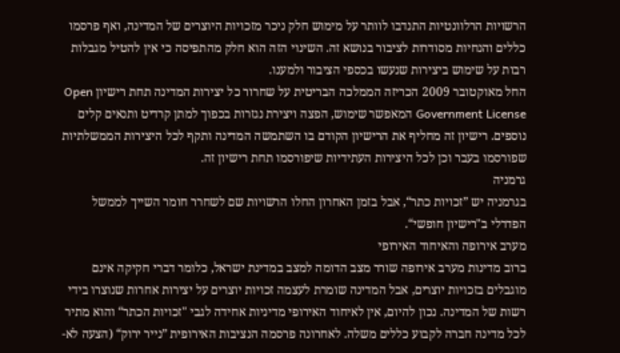הרשויות הרלוונטיות התנדבו לוותר על מימוש חלק ניכר מזכויות היוצרים של המדינה, ואף פרסמו כללים והנחיות מסודרות לציבור בנושא זה. השינוי הזה הוא חלק מהתפיסה כי אין להטיל מגבלות רבות על שימוש ביצירות שנעשו בכספי הציבור ולמענו.
החל מאוקטובר 2009 הכריזה הממלכה הבריטית על שחרור כל יצירות המדינה תחת רישיון Open Government License המאפשר שימוש, הפצה ויצירת נגזרות בכפוך למתן קרדיט ותנאים קלים נוספים. רישיון זה מחליף את הרישיון הקודם בו השתמשה המדינה ותקף לכל היצירות הממשלתיות שפורסמו בעבר וכן לכל היצירות העתידיות שיפורסמו תחת רישיון זה.
גרמניה
בגרמניה יש ”זכויות כתר“, אבל בזמן האחרון החלו הרשויות שם לשחרר חומר השייך לממשל הפדרלי ב"רישיון חופשי“.
מערב אירופה והאיחוד האירופי
ברוב מדינות מערב אירופה שורר מצב הדומה למצב במדינת ישראל, כלומר דברי חקיקה אינם מוגבלים בזכויות יוצרים, אבל המדינה שומרת לעצמה זכויות יוצרים על יצירות אחרות שנוצרו בידי רשות של המדינה. נכון להיום, אין לאיחוד האירופי מדיניות אחידה לגבי "זכויות הכתר“ והוא מתיר לכל מדינה חברה לקבוע כללים משלה. לאחרונה פרסמה הנציבות האירופית ”נייר ירוק“ (הצעה לא-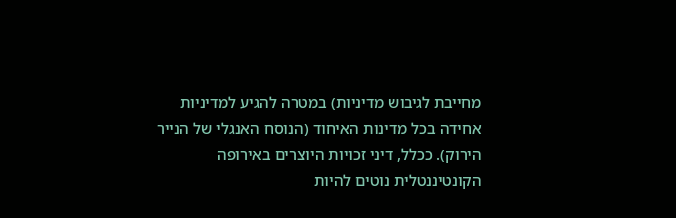מחייבת לגיבוש מדיניות) במטרה להגיע למדיניות אחידה בכל מדינות האיחוד (הנוסח האנגלי של הנייר הירוק). ככלל, דיני זכויות היוצרים באירופה הקונטיננטלית נוטים להיות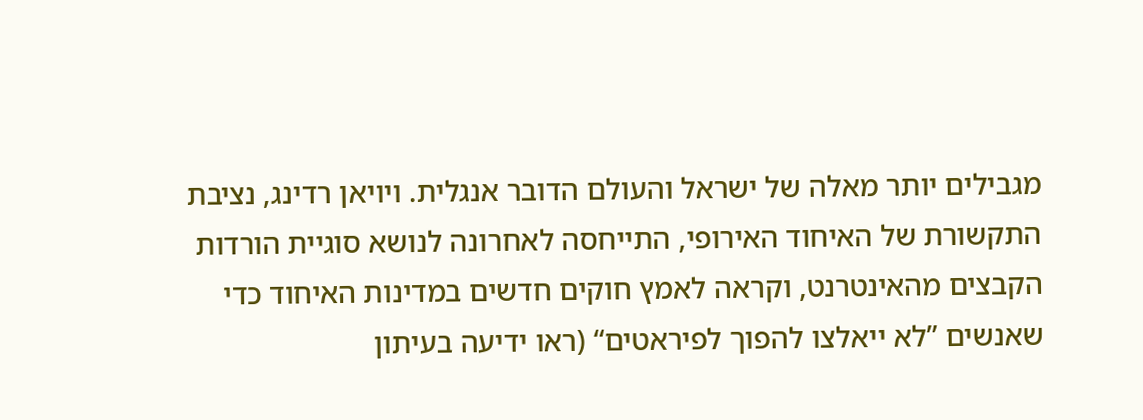מגבילים יותר מאלה של ישראל והעולם הדובר אנגלית. ויויאן רדינג, נציבת התקשורת של האיחוד האירופי, התייחסה לאחרונה לנושא סוגיית הורדות הקבצים מהאינטרנט, וקראה לאמץ חוקים חדשים במדינות האיחוד כדי שאנשים ”לא ייאלצו להפוך לפיראטים“ (ראו ידיעה בעיתון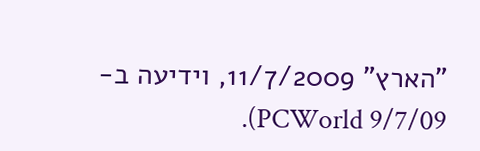"הארץ" 11/7/2009, וידיעה ב-PCWorld 9/7/09).